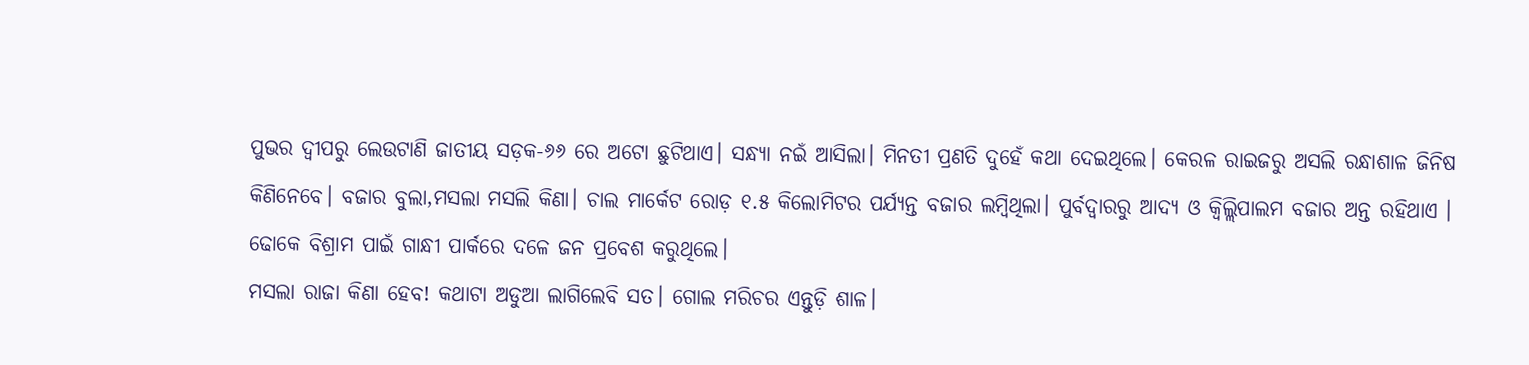ପୁଭର ଦ୍ବୀପରୁ ଲେଉଟାଣି ଜାତୀୟ ସଡ଼କ-୬୬ ରେ ଅଟୋ ଛୁଟିଥାଏ। ସନ୍ଧ୍ୟା ନଇଁ ଆସିଲା। ମିନତୀ ପ୍ରଣତି ଦୁହେଁ କଥା ଦେଇଥିଲେ। କେରଳ ରାଇଜରୁ ଅସଲି ରନ୍ଧାଶାଳ ଜିନିଷ କିଣିନେବେ। ବଜାର ବୁଲା,ମସଲା ମସଲି କିଣା। ଚାଲ ମାର୍କେଟ ରୋଡ଼ ୧.୫ କିଲୋମିଟର ପର୍ଯ୍ୟନ୍ତ ବଜାର ଲମ୍ବିଥିଲା। ପୁର୍ବଦ୍ୱାରରୁ ଆଦ୍ୟ ଓ କ୍ୱିଲ୍ଲିପାଲମ ବଜାର ଅନ୍ତ ରହିଥାଏ । ଢୋକେ ବିଶ୍ରାମ ପାଇଁ ଗାନ୍ଧୀ ପାର୍କରେ ଦଳେ ଜନ ପ୍ରବେଶ କରୁଥିଲେ।
ମସଲା ରାଜା କିଣା ହେବ! କଥାଟା ଅଡୁଆ ଲାଗିଲେବି ସତ। ଗୋଲ ମରିଚର ଏନ୍ତୁଡ଼ି ଶାଳ।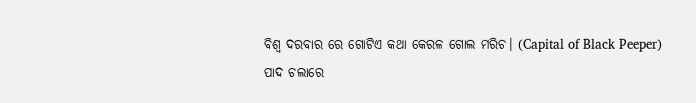ବିଶ୍ଵ ଦରବାର ରେ ଗୋଟିଏ କଥା କେରଳ ଗୋଲ ମରିଚ। (Capital of Black Peeper)
ପାଦ ଚଲାରେ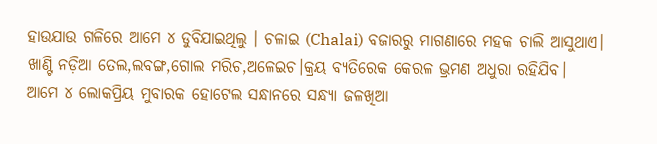ହାଉଯାଉ ଗଳିରେ ଆମେ ୪ ଡୁବିଯାଇଥିଲୁ । ଚଳାଇ (Chalai) ବଜାରରୁ ମାଗଣାରେ ମହକ ଚାଲି ଆସୁଥାଏ।
ଖାଣ୍ଟି ନଡ଼ିଆ ତେଲ,ଲବଙ୍ଗ,ଗୋଲ ମରିଚ,ଅଳେଇଚ।କ୍ରୟ ବ୍ୟତିରେକ କେରଳ ଭ୍ରମଣ ଅଧୁରା ରହିଯିବ।
ଆମେ ୪ ଲୋକପ୍ରିୟ ମୁବାରକ ହୋଟେଲ ସନ୍ଧାନରେ ସନ୍ଧ୍ୟା ଜଳଖିଆ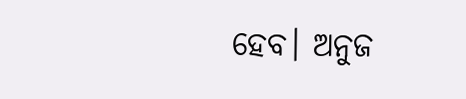ହେବ। ଅନୁଜ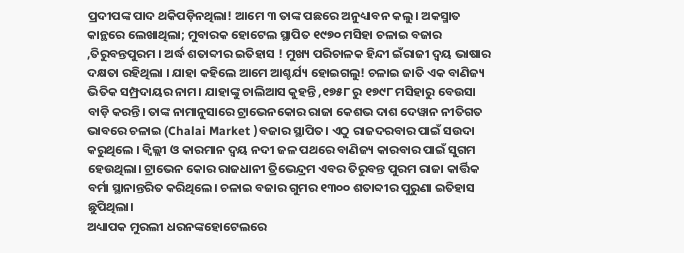ପ୍ରଦୀପଙ୍କ ପାଦ ଥକିପଡ଼ିନଥିଲା! ଆମେ ୩ ତାଙ୍କ ପଛରେ ଅନୁଧ୍ୟାବନ କଲୁ। ଅକସ୍ମାତ କାନ୍ଥରେ ଲେଖାଥିଲା; ମୁବାରକ ହୋଟେଲ ସ୍ଥାପିତ ୧୯୭୦ ମସିହା ଚଳାଇ ବଜାର ,ତିରୁବନ୍ତପୁରମ । ଅର୍ଦ୍ଧ ଶତାବ୍ଦୀର ଇତିହାସ ! ମୁଖ୍ୟ ପରିଚାଳକ ହିନ୍ଦୀ ଇଁରାଜୀ ଦ୍ବୟ ଭାଷାର ଦକ୍ଷତା ରହିଥିଲା । ଯାହା କହିଲେ ଆମେ ଆଶ୍ଚର୍ଯ୍ୟ ହୋଇଗଲୁ! ଚଳାଇ ଜାତି ଏକ ବାଣିଜ୍ୟ ଭିତିକ ସମ୍ପ୍ରଦାୟର ନାମ। ଯାହାଙ୍କୁ ଚାଲିଆସ କୁହନ୍ତି ,୧୭୫୮ ରୁ ୧୭୯୮ ମସିହାରୁ ବେଉସା ବାଡ଼ି କରନ୍ତି। ତାଙ୍କ ନାମାନୁସାରେ ଟ୍ରାଭେନକୋର ରାଜା କେଶଭ ଦାଶ ଦେୱାନ ନୀତିଗତ ଭାବରେ ଚଳାଇ (Chalai Market )ବଜାର ସ୍ଥାପିତ। ଏଠୁ ରାଜଦରବାର ପାଇଁ ସଉଦା କରୁଥିଲେ । କ୍ୱିଲ୍ଲୀ ଓ କାରମାନ ଦ୍ବୟ ନଦୀ ଜଳ ପଥରେ ବାଣିଜ୍ୟ କାରବାର ପାଇଁ ସୁଗମ ହେଉଥିଲା। ଟ୍ରାଭେନ କୋର ରାଜଧାନୀ ତ୍ରିଭେନ୍ଦ୍ରମ ଏବର ତିରୁବନ୍ତ ପୁରମ ରାଜା କାର୍ତ୍ତିକ ବର୍ମା ସ୍ଥାନାନ୍ତରିତ କରିଥିଲେ। ଚଳାଇ ବଜାର ଗୁମର ୧୩୦୦ ଶତାବ୍ଦୀର ପୁରୁଣା ଇତିହାସ ଛୁପିଥିଲା।
ଅଧ୍ୟାପକ ମୁରଲୀ ଧରନଙ୍କହୋଟେଲରେ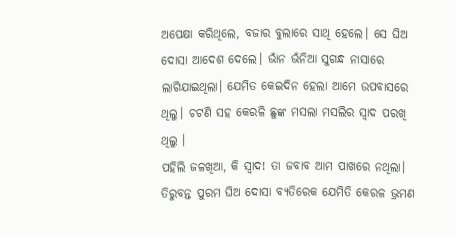ଅପେକ୍ଷା କରିଥିଲେ, ବଜାର ବୁଲାରେ ସାଥି ହେଲେ। ସେ ଘିଅ ଦୋସା ଆଦେଶ ଦେଲେ। ଭାଁନ ଭଁନିଆ ସୁଗନ୍ଧ ନାସାରେ ଲାଗିଯାଇଥିଲା। ଯେମିତ କେଇଦିନ ହେଲା ଆମେ ଉପବାସରେ ଥିଲୁ। ଚଟଣି ସହ କେରଳି ଛୁଙ୍କ ମସଲା ମସଲିର ସ୍ୱାଦ ପରଖି ଥିଲୁ ।
ପହିଲି ଜଳଖିଆ, କି ସ୍ୱାଦ! ତା ଜବାବ ଆମ ପାଖରେ ନଥିଲା। ତିରୁବନ୍ତ ପୁରମ ଘିଅ ଦୋସା ବ୍ୟତିରେକ ଯେମିତି କେରଳ ଭ୍ରମଣ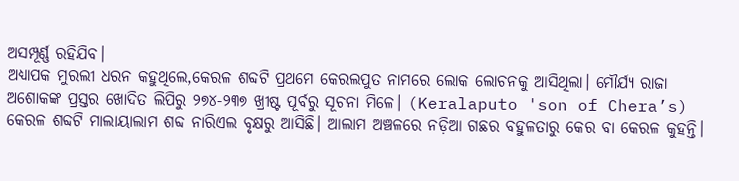ଅସମ୍ପୂର୍ଣ୍ଣ ରହିଯିବ।
ଅଧ୍ୟାପକ ମୁରଲୀ ଧରନ କହୁଥିଲେ,କେରଳ ଶବ୍ଦଟି ପ୍ରଥମେ କେରଲପୁତ ନାମରେ ଲୋକ ଲୋଚନକୁ ଆସିଥିଲା। ମୌର୍ଯ୍ୟ ରାଜା ଅଶୋକଙ୍କ ପ୍ରସ୍ତର ଖୋଦିତ ଲିପିରୁ ୨୭୪-୨୩୭ ଖ୍ରୀଷ୍ଟ ପୂର୍ବରୁ ସୂଚନା ମିଳେ। (Keralaputo 'son of Chera’s) କେରଳ ଶବ୍ଦଟି ମାଲାୟାଲାମ ଶବ୍ଦ ନାରିଏଲ ବୃକ୍ଷରୁ ଆସିଛି। ଆଲାମ ଅଞ୍ଚଳରେ ନଡ଼ିଆ ଗଛର ବହୁଳତାରୁ କେର ବା କେରଳ କୁହନ୍ତି।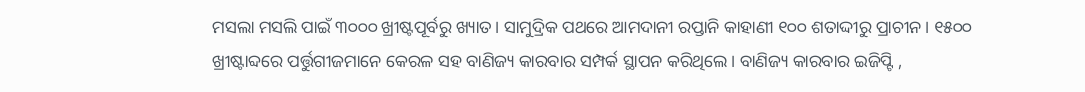ମସଲା ମସଲି ପାଇଁ ୩୦୦୦ ଖ୍ରୀଷ୍ଟପୂର୍ବରୁ ଖ୍ୟାତ। ସାମୁଦ୍ରିକ ପଥରେ ଆମଦାନୀ ରପ୍ତାନି କାହାଣୀ ୧୦୦ ଶତାଦ୍ଦୀରୁ ପ୍ରାଚୀନ। ୧୫୦୦ ଖ୍ରୀଷ୍ଟାବ୍ଦରେ ପର୍ତ୍ତୁଗୀଜମାନେ କେରଳ ସହ ବାଣିଜ୍ୟ କାରବାର ସମ୍ପର୍କ ସ୍ଥାପନ କରିଥିଲେ। ବାଣିଜ୍ୟ କାରବାର ଇଜିପ୍ଟି ,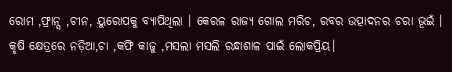ରୋମ ,ଫ୍ରାନ୍ସ ,ଚୀନ, ୟୁରୋପକୁ ବ୍ୟାପିଥିଲା । କେରଳ ରାଜ୍ୟ ଗୋଲ ମରିଚ, ରବର ଉତ୍ପାଦନର ଚରା ଭୂଇଁ । କୃଷି କ୍ଷେତ୍ରରେ ନଡ଼ିଆ,ଚା ,କଫି କାଜୁ ,ମସଲା ମସଲି ରନ୍ଧାଶାଳ ପାଇଁ ଲୋକପ୍ରିୟ।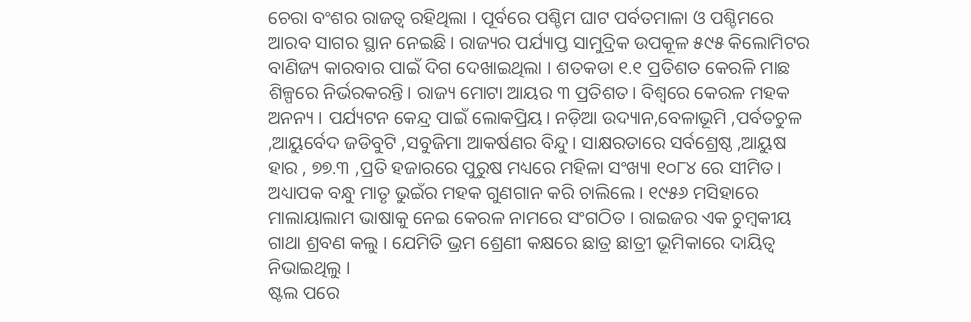ଚେରା ବଂଶର ରାଜତ୍ୱ ରହିଥିଲା । ପୂର୍ବରେ ପଶ୍ଚିମ ଘାଟ ପର୍ବତମାଳା ଓ ପଶ୍ଚିମରେ ଆରବ ସାଗର ସ୍ଥାନ ନେଇଛି। ରାଜ୍ୟର ପର୍ଯ୍ୟାପ୍ତ ସାମୁଦ୍ରିକ ଉପକୂଳ ୫୯୫ କିଲୋମିଟର ବାଣିଜ୍ୟ କାରବାର ପାଇଁ ଦିଗ ଦେଖାଇଥିଲା । ଶତକଡା ୧.୧ ପ୍ରତିଶତ କେରଳି ମାଛ ଶିଳ୍ପରେ ନିର୍ଭରକରନ୍ତି। ରାଜ୍ୟ ମୋଟା ଆୟର ୩ ପ୍ରତିଶତ। ବିଶ୍ୱରେ କେରଳ ମହକ ଅନନ୍ୟ । ପର୍ଯ୍ୟଟନ କେନ୍ଦ୍ର ପାଇଁ ଲୋକପ୍ରିୟ। ନଡ଼ିଆ ଉଦ୍ୟାନ,ବେଳାଭୂମି ,ପର୍ବତଚୁଳ ,ଆୟୁର୍ବେଦ ଜଡିବୁଟି ,ସବୁଜିମା ଆକର୍ଷଣର ବିନ୍ଦୁ। ସାକ୍ଷରତାରେ ସର୍ବଶ୍ରେଷ୍ଠ ,ଆୟୁଷ ହାର , ୭୭.୩ ,ପ୍ରତି ହଜାରରେ ପୁରୁଷ ମଧ୍ୟରେ ମହିଳା ସଂଖ୍ୟା ୧୦୮୪ ରେ ସୀମିତ।
ଅଧ୍ୟାପକ ବନ୍ଧୁ ମାତୃ ଭୁଇଁର ମହକ ଗୁଣଗାନ କରି ଚାଲିଲେ। ୧୯୫୬ ମସିହାରେ ମାଲାୟାଲାମ ଭାଷାକୁ ନେଇ କେରଳ ନାମରେ ସଂଗଠିତ । ରାଇଜର ଏକ ଚୁମ୍ବକୀୟ ଗାଥା ଶ୍ରବଣ କଲୁ । ଯେମିତି ଭ୍ରମ ଶ୍ରେଣୀ କକ୍ଷରେ ଛାତ୍ର ଛାତ୍ରୀ ଭୂମିକାରେ ଦାୟିତ୍ୱ ନିଭାଇଥିଲୁ ।
ଷ୍ଟଲ ପରେ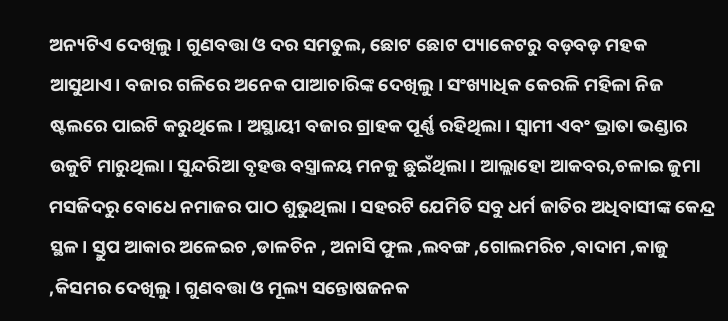ଅନ୍ୟଟିଏ ଦେଖିଲୁ। ଗୁଣବତ୍ତା ଓ ଦର ସମତୁଲ, ଛୋଟ ଛୋଟ ପ୍ୟାକେଟରୁ ବଡ଼ବଡ଼ ମହକ ଆସୁଥାଏ। ବଜାର ଗଳିରେ ଅନେକ ପାଆଚାରିଙ୍କ ଦେଖିଲୁ। ସଂଖ୍ୟାଧିକ କେରଳି ମହିଳା ନିଜ ଷ୍ଟଲରେ ପାଇଟି କରୁଥିଲେ। ଅସ୍ଥାୟୀ ବଜାର ଗ୍ରାହକ ପୂର୍ଣ୍ଣ ରହିଥିଲା । ସ୍ୱାମୀ ଏବଂ ଭ୍ରାତା ଭଣ୍ଡାର ଉକୁଟି ମାରୁଥିଲା। ସୁନ୍ଦରିଆ ବୃହତ୍ତ ବସ୍ତ୍ରାଳୟ ମନକୁ ଛୁଇଁଥିଲା । ଆଲ୍ଲାହୋ ଆକବର,ଚଳାଇ ଜୁମା ମସଜିଦରୁ ବୋଧେ ନମାଜର ପାଠ ଶୁଭୁଥିଲା । ସହରଟି ଯେମିତି ସବୁ ଧର୍ମ ଜାତିର ଅଧିବାସୀଙ୍କ କେନ୍ଦ୍ର ସ୍ଥଳ। ସ୍ତୁପ ଆକାର ଅଳେଇଚ ,ଡାଳଚିନ , ଅନାସି ଫୁଲ ,ଲବଙ୍ଗ ,ଗୋଲମରିଚ ,ବାଦାମ ,କାଜୁ ,କିସମର ଦେଖିଲୁ। ଗୁଣବତ୍ତା ଓ ମୂଲ୍ୟ ସନ୍ତୋଷଜନକ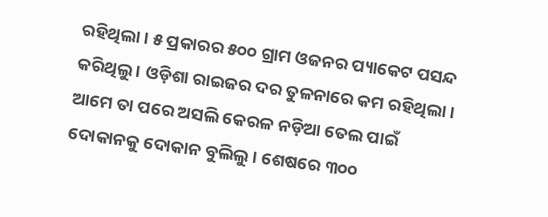ରହିଥିଲା। ୫ ପ୍ରକାରର ୫୦୦ ଗ୍ରାମ ଓଜନର ପ୍ୟାକେଟ ପସନ୍ଦ କରିଥିଲୁ । ଓଡ଼ିଶା ରାଇଜର ଦର ତୁଳନାରେ କମ ରହିଥିଲା। ଆମେ ତା ପରେ ଅସଲି କେରଳ ନଡ଼ିଆ ତେଲ ପାଇଁ ଦୋକାନକୁ ଦୋକାନ ବୁଲିଲୁ । ଶେଷରେ ୩୦୦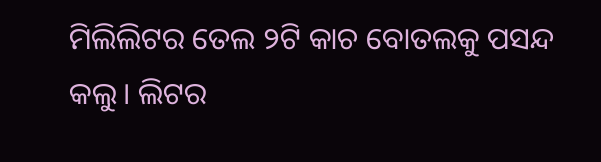ମିଲିଲିଟର ତେଲ ୨ଟି କାଚ ବୋତଲକୁ ପସନ୍ଦ କଲୁ। ଲିଟର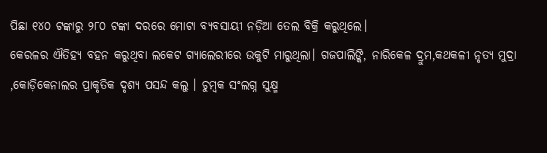ପିଛା ୧୪୦ ଟଙ୍କାରୁ ୨୮୦ ଟଙ୍କା ଦରରେ ମୋଟା ବ୍ୟବସାୟୀ ନଡ଼ିଆ ତେଲ ବିକ୍ରି କରୁଥିଲେ।
କେରଳର ଐତିହ୍ୟ ବହନ କରୁଥିବା ଲକେଟ ଗ୍ୟାଲେରୀରେ ଉକୁଟି ମାରୁଥିଲା। ଗଜପାଲିଙ୍କି, ନାରିକେଳ ଦ୍ରୁମ,କଥକଳୀ ନୃତ୍ୟ ମୁଦ୍ରା ,କୋଡ଼ିକେନାଲର ପ୍ରାକୃତିକ ଦୃଶ୍ୟ ପସନ୍ଦ କଲୁ । ଚୁମ୍ବକ ସଂଲଗ୍ନ ସୁକ୍ଷ୍ମ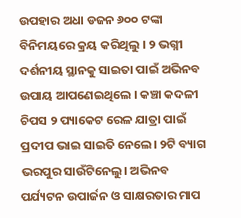ଉପହାର ଅଧା ଡଜନ ୬୦୦ ଟଙ୍କା ବିନିମୟରେ କ୍ରୟ କରିଥିଲୁ । ୨ ଭଗ୍ନୀ ଦର୍ଶନୀୟ ସ୍ଥାନକୁ ସାଇତା ପାଇଁ ଅଭିନବ ଉପାୟ ଆପଣେଇଥିଲେ । କଞ୍ଚା କଦଳୀ ଚିପସ ୨ ପ୍ୟାକେଟ ରେଳ ଯାତ୍ରା ପାଇଁ ପ୍ରଦୀପ ଭାଇ ସାଇତି ନେଲେ। ୨ଟି ବ୍ୟାଗ ଭରପୁର ସାଉଁଟିନେଲୁ। ଅଭିନବ ପର୍ଯ୍ୟଟନ ଉପାର୍ଜନ ଓ ସାକ୍ଷରତାର ମାପ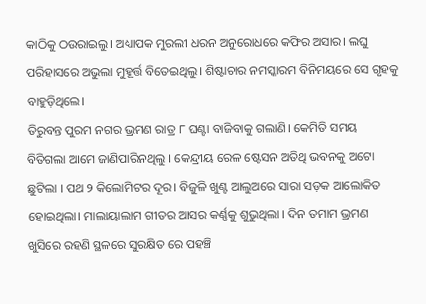କାଠିକୁ ଠଉରାଇଲୁ। ଅଧ୍ୟାପକ ମୁରଲୀ ଧରନ ଅନୁରୋଧରେ କଫିର ଅସାର। ଲଘୁ ପରିହାସରେ ଅଭୁଲା ମୁହୂର୍ତ୍ତ ବିତେଇଥିଲୁ। ଶିଷ୍ଟାଚାର ନମସ୍କାରମ ବିନିମୟରେ ସେ ଗୃହକୁ ବାହୁଡ଼ିଥିଲେ।
ତିରୁବନ୍ତ ପୁରମ ନଗର ଭ୍ରମଣ ରାତ୍ର ୮ ଘଣ୍ଟା ବାଜିବାକୁ ଗଲାଣି। କେମିତି ସମୟ ବିତିଗଲା ଆମେ ଜାଣିପାରିନଥିଲୁ । କେନ୍ଦ୍ରୀୟ ରେଳ ଷ୍ଟେସନ ଅତିଥି ଭବନକୁ ଅଟୋ ଛୁଟିଲା । ପଥ ୨ କିଲୋମିଟର ଦୂର। ବିଜୁଳି ଖୁଣ୍ଟ ଆଲୁଅରେ ସାରା ସଡ଼କ ଆଲୋକିତ ହୋଇଥିଲା। ମାଲାୟାଲାମ ଗୀତର ଆସର କର୍ଣ୍ଣକୁ ଶୁଭୁଥିଲା । ଦିନ ତମାମ ଭ୍ରମଣ ଖୁସିରେ ରହଣି ସ୍ଥଳରେ ସୁରକ୍ଷିତ ରେ ପହଞ୍ଚି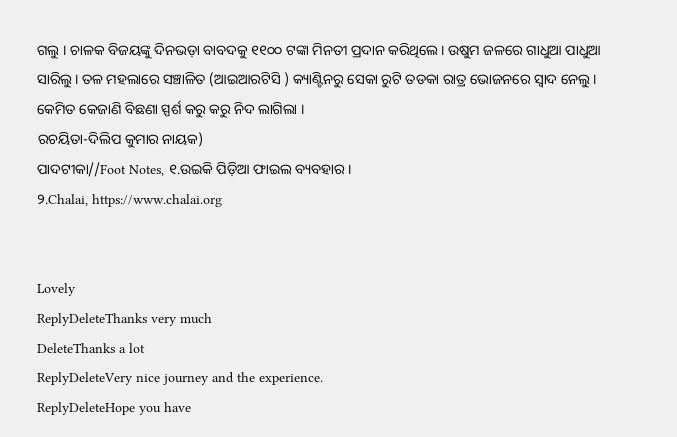ଗଲୁ । ଚାଳକ ବିଜୟଙ୍କୁ ଦିନଭଡ଼ା ବାବଦକୁ ୧୧୦୦ ଟଙ୍କା ମିନତୀ ପ୍ରଦାନ କରିଥିଲେ। ଉଷୁମ ଜଳରେ ଗାଧୁଆ ପାଧୁଆ ସାରିଲୁ। ତଳ ମହଲାରେ ସଞ୍ଚାଳିତ (ଆଇଆରଟିସି ) କ୍ୟାଣ୍ଟିନରୁ ସେକା ରୁଟି ତଡକା ରାତ୍ର ଭୋଜନରେ ସ୍ୱାଦ ନେଲୁ। କେମିତ କେଜାଣି ବିଛଣା ସ୍ପର୍ଶ କରୁ କରୁ ନିଦ ଲାଗିଲା ।
ରଚୟିତା-ଦିଲିପ କୁମାର ନାୟକ)
ପାଦଟୀକା//Foot Notes, ୧.ଉଇକି ପିଡ଼ିଆ ଫାଇଲ ବ୍ୟବହାର ।
୨.Chalai, https://www.chalai.org


Lovely
ReplyDeleteThanks very much
DeleteThanks a lot
ReplyDeleteVery nice journey and the experience.
ReplyDeleteHope you have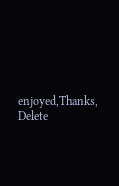enjoyed,Thanks,
Delete